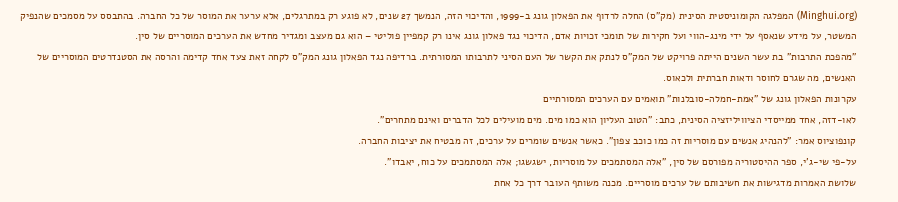(Minghui.org) המפלגה הקומוניסטית הסינית (מק"ס) החלה לרדוף את הפאלון גונג ב-1999, והדיכוי הזה, הנמשך 27 שנים, לא פוגע רק במתרגלים, אלא ערער את המוסר של כל החברה. בהתבסס על מסמכים שהנפיק המשטר, על מידע שנאסף על ידי מינג-הווי ועל חקירות של תומכי זכויות אדם, הדיכוי נגד פאלון גונג אינו רק קמפיין פוליטי – הוא גם מעצב ומגדיר מחדש את הערכים המוסריים של סין.
"מהפכת התרבות" בת עשר השנים הייתה פרויקט של המק"ס לנתק את הקשר של העם הסיני לתרבותו המסורתית. ברדיפה נגד הפאלון גונג המק"ס לקחה זאת צעד אחד קדימה והרסה את הסטנדרטים המוסריים של האנשים, מה שגרם לחוסר ודאות חברתית ולכאוס.
עקרונות הפאלון גונג של "אמת-חמלה-סובלנות" תואמים עם הערכים המסורתיים
לאו-דזה, אחד ממייסדי הציוויליזציה הסינית, כתב: "הטוב העליון הוא כמו מים. מים מועילים לכל הדברים ואינם מתחרים".
קונפוציוס אמר: "להנהיג אנשים עם מוסריות זה כמו כוכב צפון". כאשר אנשים שומרים על ערכים, זה מבטיח את יציבות החברה.
על-פי שי-ג'י, ספר ההיסטוריה מפורסם של סין, "אלה המסתמכים על מוסריות, ישגשגו; אלה המסתמכים על כוח, יאבדו".
שלושת האמרות מדגישות את חשיבותם של ערכים מוסריים. מכנה משותף העובר דרך כל אחת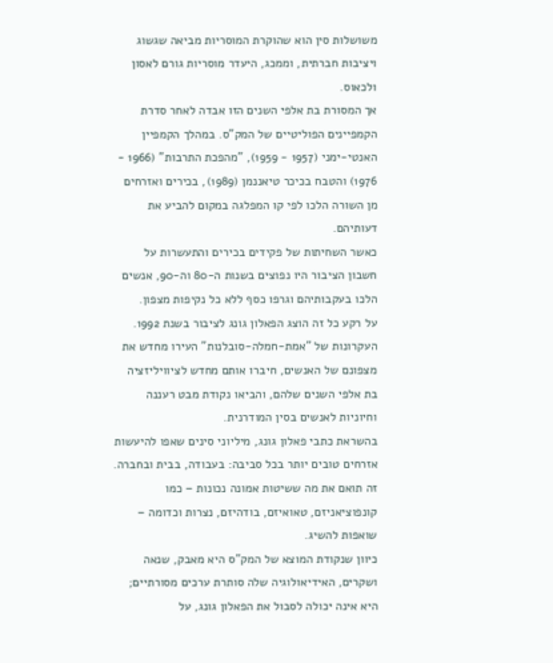משושלות סין הוא שהוקרת המוסריות מביאה שגשוג ויציבות חברתית, וממכג, היעדר מוסריות גורם לאסון ולכאוס.
אך המסורת בת אלפי השנים הזו אבדה לאחר סדרת הקמפיינים הפוליטיים של המק"ס. במהלך הקמפיין האנטי-ימני (1957 - 1959), "מהפכת התרבות" (1966 - 1976) והטבח בכיכר טיאננמן (1989), בכירים ואזרחים מן השורה הלכו לפי קו המפלגה במקום להביע את דעותיהם.
כאשר השחיתות של פקידים בכירים והתעשרות על חשבון הציבור היו נפוצים בשנות ה-80 וה-90, אנשים הלכו בעקבותיהם וגרפו כסף ללא כל נקיפות מצפון.
על רקע כל זה הוצג הפאלון גונג לציבור בשנת 1992. העקרונות של "אמת-חמלה-סובלנות" העירו מחדש את מצפונם של האנשים, חיברו אותם מחדש לציוויליזציה בת אלפי השנים שלהם, והביאו נקודת מבט רעננה וחיוניות לאנשים בסין המודרנית.
בהשראת כתבי פאלון גונג, מיליוני סינים שאפו להיעשות אזרחים טובים יותר בכל סביבה: בעבודה, בבית ובחברה. זה תואם את מה ששיטות אמונה נכונות – כמו קונפוציאניזם, טאואיזם, בודהיזם, נצרות וכדומה – שואפות להשיג.
כיוון שנקודת המוצא של המק"ס היא מאבק, שנאה ושקרים, האידיאולוגיה שלה סותרת ערכים מסורתיים; היא אינה יכולה לסבול את הפאלון גונג, על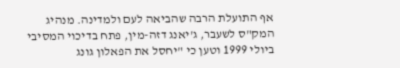אף התועלת הרבה שהביאה לעם ולמדינה. מנהיג המק"ס לשעבר, ג'יאנג דזה-מין, פתח בדיכוי המסיבי ביולי 1999 וטען כי "יחסל את הפאלון גונג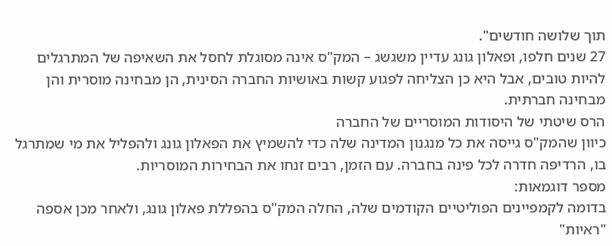תוך שלושה חודשים".
27 שנים חלפו, ופאלון גונג עדיין משגשג – המק"ס אינה מסוגלת לחסל את השאיפה של המתרגלים להיות טובים, אבל היא כן הצליחה לפגוע קשות באושיות החברה הסינית, הן מבחינה מוסרית והן מבחינה חברתית.
הרס שיטתי של היסודות המוסריים של החברה
כיוון שהמק"ס גייסה את כל מנגנון המדינה שלה כדי להשמיץ את הפאלון גונג ולהפליל את מי שמתרגל בו, הרדיפה חדרה לכל פינה בחברה. עם הזמן, רבים זנחו את הבחירות המוסריות.
מספר דוגמאות:
בדומה לקמפיינים הפוליטיים הקודמים שלה, החלה המק"ס בהפללת פאלון גונג, ולאחר מכן אספה "ראיות"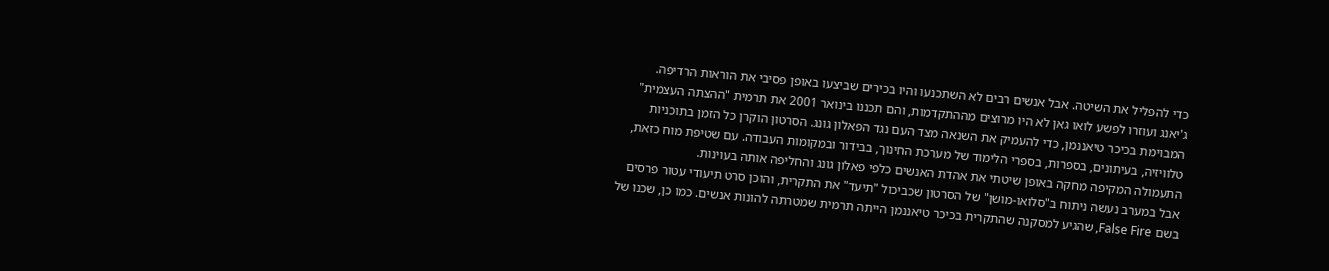כדי להפליל את השיטה. אבל אנשים רבים לא השתכנעו והיו בכירים שביצעו באופן פסיבי את הוראות הרדיפה.
ג'יאנג ועוזרו לפשע לואו גאן לא היו מרוצים מההתקדמות, והם תכננו בינואר 2001 את תרמית "ההצתה העצמית" המבוימת בכיכר טיאננמן, כדי להעמיק את השנאה מצד העם נגד הפאלון גונג. הסרטון הוקרן כל הזמן בתוכניות טלוויזיה, בעיתונים, בספרות, בספרי הלימוד של מערכת החינוך, בבידור ובמקומות העבודה. עם שטיפת מוח כזאת, התעמולה המקיפה מחקה באופן שיטתי את אהדת האנשים כלפי פאלון גונג והחליפה אותה בעוינות.
אבל במערב נעשה ניתוח ב"סלואו-מושן" של הסרטון שכביכול "תיעד" את התקרית, והוכן סרט תיעודי עטור פרסים בשם False Fire, שהגיע למסקנה שהתקרית בכיכר טיאננמן הייתה תרמית שמטרתה להונות אנשים. כמו כן, שכנו של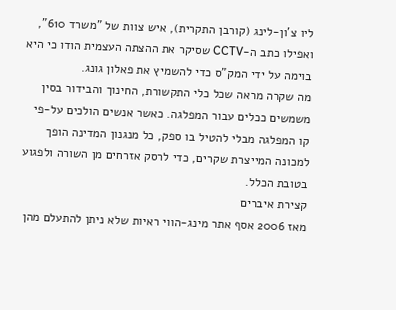ליו צ'ון-לינג (קורבן התקרית), איש צוות של "משרד 610", ואפילו כתב ה-CCTV שסיקר את ההצתה העצמית הודו כי היא בוימה על ידי המק"ס כדי להשמיץ את פאלון גונג.
מה שקרה מראה שכל כלי התקשורת, החינוך והבידור בסין משמשים ככלים עבור המפלגה. כאשר אנשים הולכים על-פי קו המפלגה מבלי להטיל בו ספק, כל מנגנון המדינה הופך למכונה המייצרת שקרים, כדי לרסק אזרחים מן השורה ולפגוע בטובת הכלל.
קצירת איברים
מאז 2006 אסף אתר מינג-הווי ראיות שלא ניתן להתעלם מהן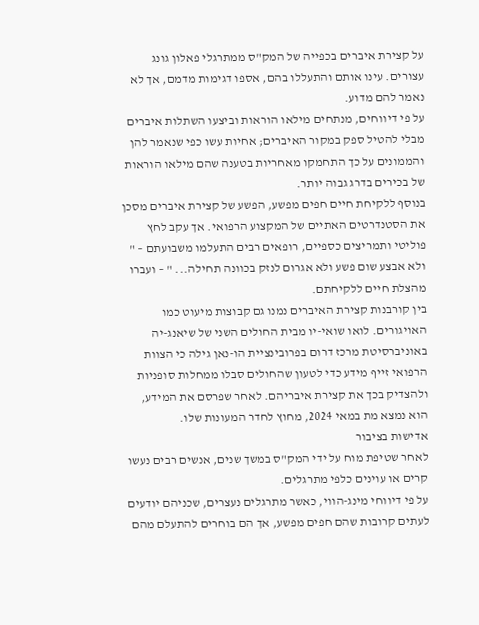על קצירת איברים בכפייה של המק"ס ממתרגלי פאלון גונג עצורים. עינו אותם והתעללו בהם, אספו דגימות מדמם, אך לא נאמר להם מדוע.
על פי דיווחים, מנתחים מילאו הוראות וביצעו השתלות איברים מבלי להטיל ספק במקור האיברים; אחיות עשו כפי שנאמר להן והממונים על כך התחמקו מאחריות בטענה שהם מילאו הוראות של בכירים בדרג גבוה יותר.
בנוסף ללקיחת חיים חפים מפשע, הפשע של קצירת איברים מסכן את הסטנדרטים האתיים של המקצוע הרפואי. אך עקב לחץ פוליטי ותמריצים כספיים, רופאים רבים התעלמו משבועתם – " ולא אבצע שום פשע ולא אגרום לנזק בכוונה תחילה... " – ועברו מהצלת חיים ללקיחתם.
בין קורבנות קצירת האיברים נמנו גם קבוצות מיעוט כמו האויגורים. לואו שואי-יו מבית החולים השני של שיאנג-יה באוניברסיטת מרכז דרום בפרובינציית הו-נאן גילה כי הצוות הרפואי זייף מידע כדי לטעון שהחולים סבלו ממחלות סופניות ולהצדיק בכך את קצירת איבריהם. לאחר שפרסם את המידע, הוא נמצא מת במאי 2024, מחוץ לחדר המעונות שלו.
אדישות בציבור
לאחר שטיפת מוח על ידי המק"ס במשך שנים, אנשים רבים נעשו קרים או עוינים כלפי מתרגלים.
על פי דיווחי מינג-הווי, כאשר מתרגלים נעצרים, שכניהם יודעים לעתים קרובות שהם חפים מפשע, אך הם בוחרים להתעלם מהם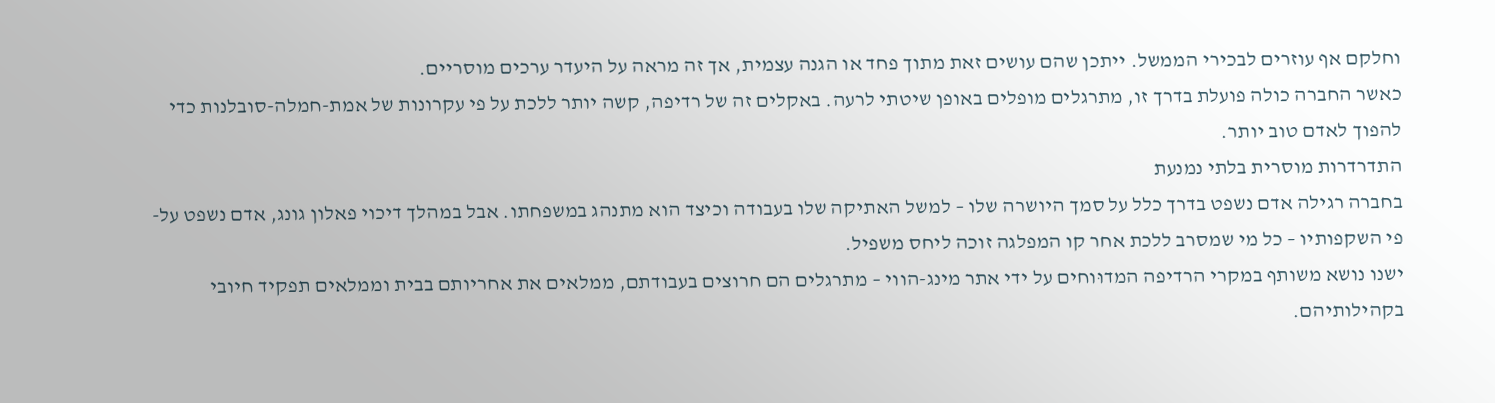וחלקם אף עוזרים לבכירי הממשל. ייתכן שהם עושים זאת מתוך פחד או הגנה עצמית, אך זה מראה על היעדר ערכים מוסריים.
כאשר החברה כולה פועלת בדרך זו, מתרגלים מופלים באופן שיטתי לרעה. באקלים זה של רדיפה, קשה יותר ללכת על פי עקרונות של אמת-חמלה-סובלנות כדי להפוך לאדם טוב יותר.
התדרדרות מוסרית בלתי נמנעת
בחברה רגילה אדם נשפט בדרך כלל על סמך היושרה שלו – למשל האתיקה שלו בעבודה וכיצד הוא מתנהג במשפחתו. אבל במהלך דיכוי פאלון גונג, אדם נשפט על-פי השקפותיו – כל מי שמסרב ללכת אחר קו המפלגה זוכה ליחס משפיל.
ישנו נושא משותף במקרי הרדיפה המדוּוחים על ידי אתר מינג-הווי – מתרגלים הם חרוצים בעבודתם, ממלאים את אחריותם בבית וממלאים תפקיד חיובי בקהילותיהם.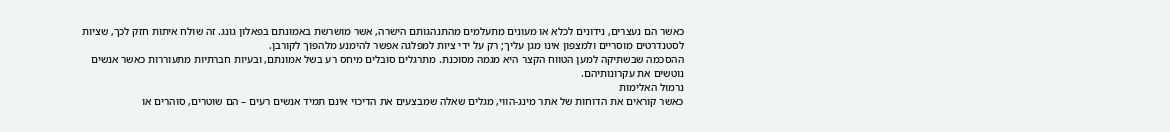כאשר הם נעצרים, נידונים לכלא או מעונים מתעלמים מהתנהגותם הישרה, אשר מושרשת באמונתם בפאלון גונג. זה שולח איתות חזק לכך, שציות לסטנדרטים מוסריים ולמצפון אינו מגן עליך; רק על ידי ציות למפלגה אפשר להימנע מלהפוך לקורבן.
ההסכמה שבשתיקה למען הטווח הקצר היא מגמה מסוכנת. מתרגלים סובלים מיחס רע בשל אמונתם, ובעיות חברתיות מתעוררות כאשר אנשים נוטשים את עקרונותיהם.
נרמול האלימות
כאשר קוראים את הדוחות של אתר מינג-הווי, מגלים שאלה שמבצעים את הדיכוי אינם תמיד אנשים רעים – הם שוטרים, סוהרים או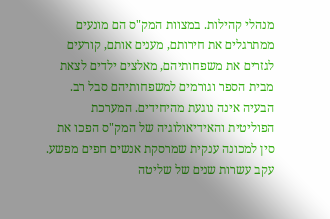מנהלי קהילות. במצוות המק"ס הם מונעים ממתרגלים את חירותם, מענים אותם, קורעים לגזרים את משפחותיהם, מאלצים ילדים לצאת מבית הספר וגורמים למשפחותיהם סבל רב.
הבעיה אינה נוגעת מהיחידים. המערכת הפוליטית והאידיאולוגיה של המק"ס הפכו את סין למכונה ענקית שמרסקת אנשים חפים מפשע. עקב עשרות שנים של שליטה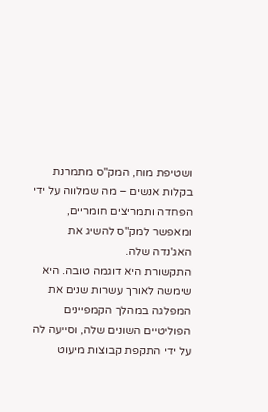ושטיפת מוח, המק"ס מתמרנת בקלות אנשים – מה שמלווה על ידי הפחדה ותמריצים חומריים, ומאפשר למק"ס להשיג את האג'נדה שלה.
התקשורת היא דוגמה טובה. היא שימשה לאורך עשרות שנים את המפלגה במהלך הקמפיינים הפוליטיים השונים שלה, וסייעה לה על ידי התקפת קבוצות מיעוט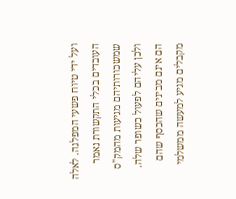ועל ידי טיוח פשעי המפלגה. לאלה העובדים בכלי התקשורת נאמר שמשכורותיהם מגיעות מהמק"ס ולכן עליהם לפעול כשופר שלה.
הם אינם מבינים שהכסף שהם מקבלים מגיע למעשה ממשלמי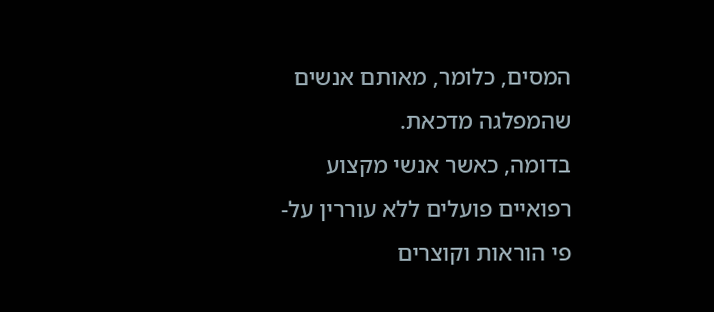המסים, כלומר, מאותם אנשים שהמפלגה מדכאת.
בדומה, כאשר אנשי מקצוע רפואיים פועלים ללא עוררין על-פי הוראות וקוצרים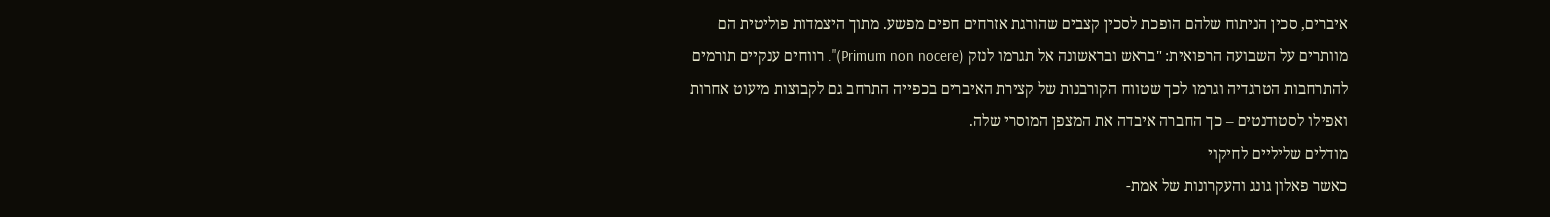איברים, סכין הניתוח שלהם הופכת לסכין קצבים שהורגת אזרחים חפים מפשע. מתוך היצמדות פוליטית הם מוותרים על השבועה הרפואית: "בראש ובראשונה אל תגרמו לנזק (Primum non nocere)". רווחים ענקיים תורמים להתרחבות הטרגדיה וגרמו לכך שטווח הקורבנות של קצירת האיברים בכפייה התרחב גם לקבוצות מיעוט אחרות ואפילו לסטודנטים – כך החברה איבדה את המצפן המוסרי שלה.
מודלים שליליים לחיקוי
כאשר פאלון גונג והעקרונות של אמת-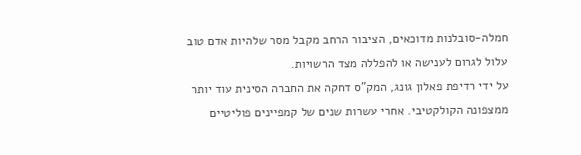חמלה-סובלנות מדוכאים, הציבור הרחב מקבל מסר שלהיות אדם טוב עלול לגרום לענישה או להפללה מצד הרשויות.
על ידי רדיפת פאלון גונג, המק"ס דחקה את החברה הסינית עוד יותר ממצפונה הקולקטיבי. אחרי עשרות שנים של קמפיינים פוליטיים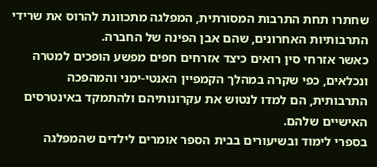שחתרו תחת התרבות המסורתית, המפלגה מתכוונת להרוס את שרידי התרבותיות האחרונים, שהם אבן הפינה של החברה.
כאשר אזרחי סין רואים כיצד אזרחים חפים מפשע הופכים למטרה ונכלאים, כפי שקרה במהלך הקמפיין האנטי-ימני והמהפכה התרבותית, הם למדו לנטוש את עקרונותיהם ולהתמקד באינטרסים האישיים שלהם.
בספרי לימוד ובשיעורים בבית הספר אומרים לילדים שהמפלגה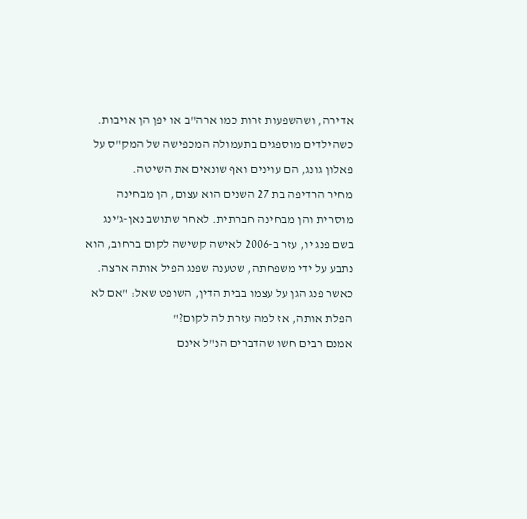אדירה, ושהשפעות זרות כמו ארה"ב או יפן הן אויבות. כשהילדים מוספגים בתעמולה המכפישה של המק"ס על פאלון גונג, הם עוינים ואף שונאים את השיטה.
מחיר הרדיפה בת 27 השנים הוא עצום, הן מבחינה מוסרית והן מבחינה חברתית. לאחר שתושב נאן-ג'ינג בשם פנג יו, עזר ב-2006 לאישה קשישה לקום ברחוב, הוא נתבע על ידי משפחתה, שטענה שפנג הפיל אותה ארצה. כאשר פנג הגן על עצמו בבית הדין, השופט שאל: "אם לא הפלת אותה, אז למה עזרת לה לקום?"
אמנם רבים חשו שהדברים הנ"ל אינם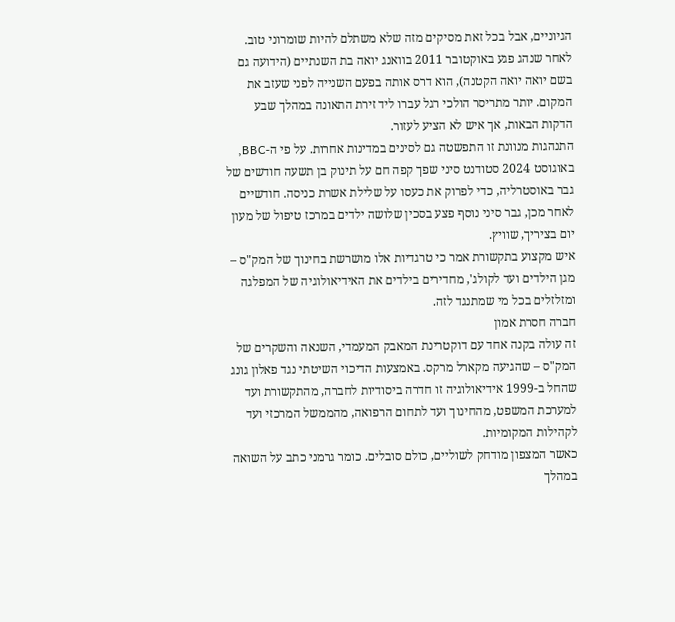הגיוניים, אבל בכל זאת מסיקים מזה שלא משתלם להיות שומרוני טוב. לאחר שנהג פגע באוקטובר 2011 בוואנג יואה בת השנתיים (הידועה גם בשם יואה יואה הקטנה), הוא דרס אותה בפעם השנייה לפני שעזב את המקום. יותר מתריסר הולכי רגל עברו ליד זירת התאונה במהלך שבע הדקות הבאות, אך איש לא הציע לעזור.
התנהגות מנוונת זו התפשטה גם לסינים במדינות אחרות. על פי ה-BBC, באוגוסט 2024 סטודנט סיני שפך קפה חם על תינוק בן תשעה חודשים של גבר באוסטרליה, כדי לפרוק את כעסו על שלילת אשרת כניסה. חודשיים לאחר מכן, גבר סיני נוסף פצע בסכין שלושה ילדים במרכז טיפול של מעון יום בציריך, שוויץ.
איש מקצוע בתקשורת אמר כי טרגדיות אלו מושרשת בחינוך של המק"ס – מגן הילדים ועד לקולג', מחדירים בילדים את האידיאולוגיה של המפלגה ומזלזלים בכל מי שמתנגד לזה.
חברה חסרת אמון
זה עולה בקנה אחד עם דוקטרינת המאבק המעמדי, השנאה והשקרים של המק"ס – שהגיעה מקארל מרקס. באמצעות הדיכוי השיטתי נגד פאלון גונג שהחל ב-1999 אידיאולוגיה זו חדרה ביסודיות לחברה, מהתקשורת ועד למערכת המשפט, מהחינוך ועד לתחום הרפואה, מהממשל המרכזי ועד לקהילות המקומיות.
כאשר המצפון מודחק לשוליים, כולם סובלים. כומר גרמני כתב על השואה במהלך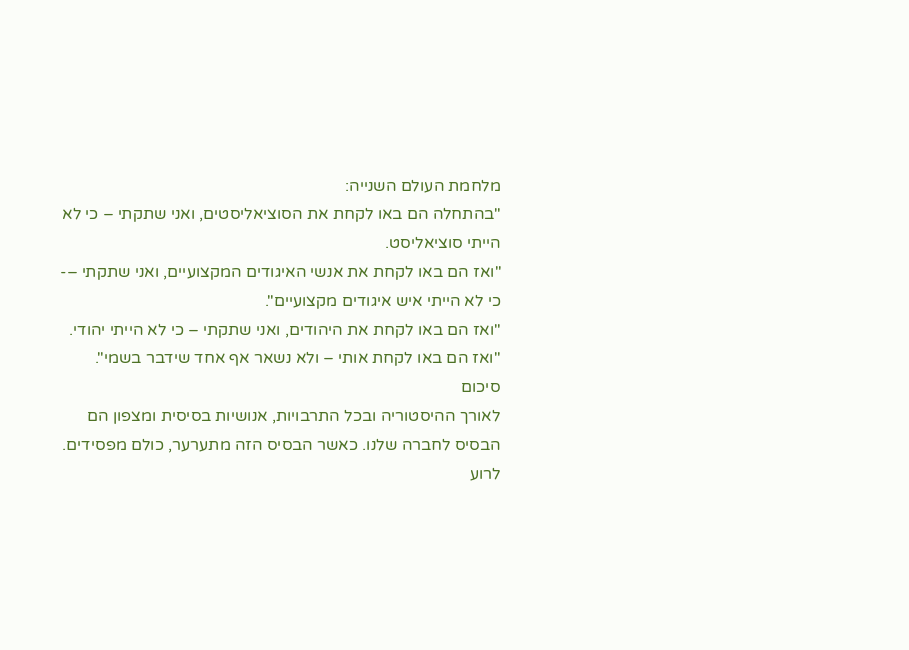מלחמת העולם השנייה:
"בהתחלה הם באו לקחת את הסוציאליסטים, ואני שתקתי – כי לא הייתי סוציאליסט.
"ואז הם באו לקחת את אנשי האיגודים המקצועיים, ואני שתקתי –- כי לא הייתי איש איגודים מקצועיים".
"ואז הם באו לקחת את היהודים, ואני שתקתי – כי לא הייתי יהודי.
"ואז הם באו לקחת אותי – ולא נשאר אף אחד שידבר בשמי".
סיכום
לאורך ההיסטוריה ובכל התרבויות, אנושיות בסיסית ומצפון הם הבסיס לחברה שלנו. כאשר הבסיס הזה מתערער, כולם מפסידים.
לרוע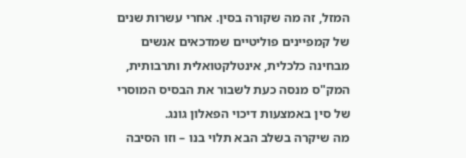המזל, זה מה שקורה בסין. אחרי עשרות שנים של קמפיינים פוליטיים שמדכאים אנשים מבחינה כלכלית, אינטלקטואלית ותרבותית, המק"ס מנסה כעת לשבור את הבסיס המוסרי של סין באמצעות דיכוי הפאלון גונג.
מה שיקרה בשלב הבא תלוי בנו – וזו הסיבה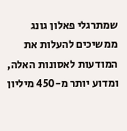שמתרגלי פאלון גונג ממשיכים להעלות את המודעות לאסונות האלה, ומדוע יותר מ-450 מיליון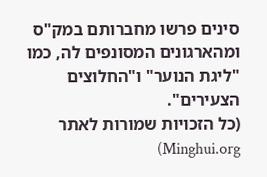סינים פרשו מחברותם במק"ס ומהארגונים המסונפים לה, כמו "ליגת הנוער" ו"החלוצים הצעירים".
(כל הזכויות שמורות לאתר Minghui.org)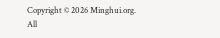Copyright © 2026 Minghui.org. All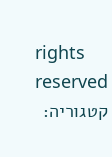rights reserved
קטגוריה: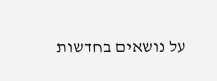על נושאים בחדשות